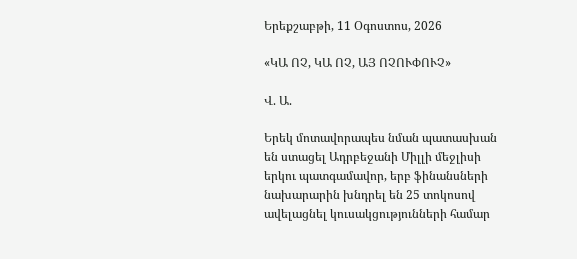Երեքշաբթի, 11 Օգոստոս, 2026

«ԿԱ ՈՉ, ԿԱ ՈՉ, ԱՅ ՈՉՈՒՓՈՒՉ»

Վ. Ա.

Երեկ մոտավորապես նման պատասխան են ստացել Ադրբեջանի Միլլի մեջլիսի երկու պատգամավոր, երբ ֆինանսների նախարարին խնդրել են 25 տոկոսով ավելացնել կուսակցությունների համար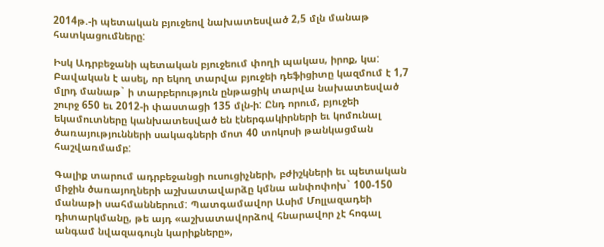2014թ.-ի պետական բյուջեով նախատեսված 2,5 մլն մանաթ հատկացումները:

Իսկ Ադրբեջանի պետական բյուջեում փողի պակաս, իրոք, կա: Բավական է ասել, որ եկող տարվա բյուջեի դեֆիցիտը կազմում է 1,7 մլրդ մանաթ` ի տարբերություն ընթացիկ տարվա նախատեսված շուրջ 650 եւ 2012-ի փաստացի 135 մլն-ի: Ընդ որում, բյուջեի եկամուտները կանխատեսված են էներգակիրների եւ կոմունալ ծառայությունների սակագների մոտ 40 տոկոսի թանկացման հաշվառմամբ:

Գալիք տարում ադրբեջանցի ուսուցիչների, բժիշկների եւ պետական միջին ծառայողների աշխատավարձը կմնա անփոփոխ` 100-150 մանաթի սահմաններում: Պատգամավոր Ասիմ Մոլլազադեի դիտարկմանը, թե այդ «աշխատավորձով հնարավոր չէ հոգալ անգամ նվազագույն կարիքները»,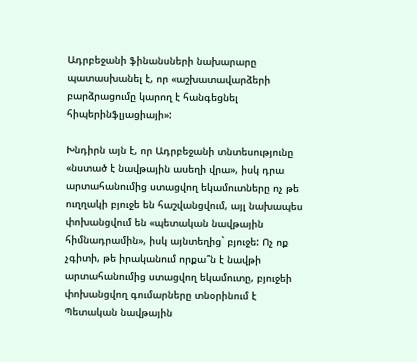Ադրբեջանի ֆինանսների նախարարը պատասխանել է, որ «աշխատավարձերի բարձրացումը կարող է հանգեցնել հիպերինֆլյացիայի»:

Խնդիրն այն է, որ Ադրբեջանի տնտեսությունը «նստած է նավթային ասեղի վրա», իսկ դրա արտահանումից ստացվող եկամուտները ոչ թե ուղղակի բյուջե են հաշվանցվում, այլ նախապես փոխանցվում են «պետական նավթային հիմնադրամին», իսկ այնտեղից` բյուջե: Ոչ ոք չգիտի, թե իրականում որքա՞ն է նավթի արտահանումից ստացվող եկամուտը, բյուջեի փոխանցվող գումարները տնօրինում է Պետական նավթային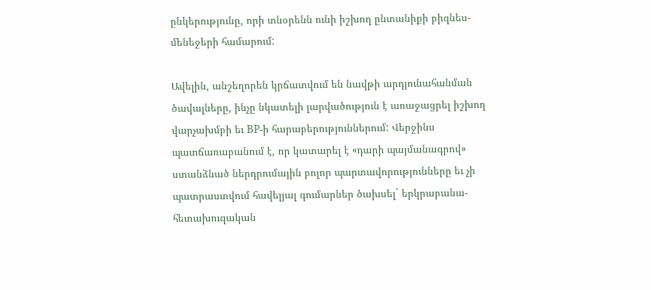ընկերությունը, որի տնօրենն ունի իշխող ընտանիքի բիզնես-մենեջերի համարում:

Ավելին, անշեղորեն կրճատվում են նավթի արդյունահանման ծավալները, ինչը նկատելի լարվածություն է առաջացրել իշխող վարչախմբի եւ BP-ի հարաբերություններում: Վերջինս պատճառաբանում է, որ կատարել է «դարի պայմանագրով» ստանձնած ներդրումային բոլոր պարտավորությունները եւ չի պատրաստվում հավելյալ գումարներ ծախսել` երկրաբանա-հետախուզական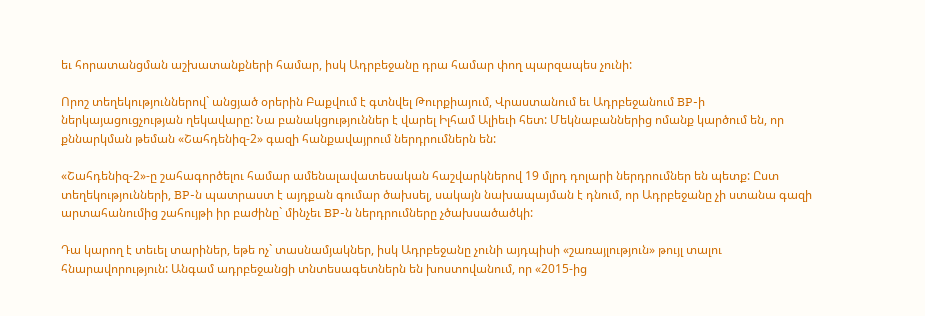եւ հորատանցման աշխատանքների համար, իսկ Ադրբեջանը դրա համար փող պարզապես չունի:

Որոշ տեղեկություններով` անցյած օրերին Բաքվում է գտնվել Թուրքիայում, Վրաստանում եւ Ադրբեջանում BP-ի ներկայացուցչության ղեկավարը: Նա բանակցություններ է վարել Իլհամ Ալիեւի հետ: Մեկնաբաններից ոմանք կարծում են, որ քննարկման թեման «Շահդենիզ-2» գազի հանքավայրում ներդրումներն են:

«Շահդենիզ-2»-ը շահագործելու համար ամենալավատեսական հաշվարկներով 19 մլրդ դոլարի ներդրումներ են պետք: Ըստ տեղեկությունների, BP-ն պատրաստ է այդքան գումար ծախսել, սակայն նախապայման է դնում, որ Ադրբեջանը չի ստանա գազի արտահանումից շահույթի իր բաժինը` մինչեւ BP-ն ներդրումները չծախսածածկի:

Դա կարող է տեւել տարիներ, եթե ոչ` տասնամյակներ, իսկ Ադրբեջանը չունի այդպիսի «շառայլություն» թույլ տալու հնարավորություն: Անգամ ադրբեջանցի տնտեսագետներն են խոստովանում, որ «2015-ից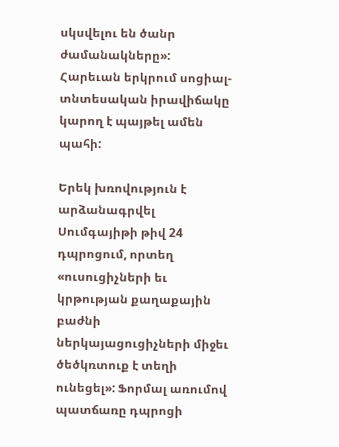սկսվելու են ծանր ժամանակները»: Հարեւան երկրում սոցիալ-տնտեսական իրավիճակը կարող է պայթել ամեն պահի:

Երեկ խռովություն է արձանագրվել Սումգայիթի թիվ 24 դպրոցում, որտեղ «ուսուցիչների եւ կրթության քաղաքային բաժնի ներկայացուցիչների միջեւ ծեծկռտուք է տեղի ունեցել»: Ֆորմալ առումով պատճառը դպրոցի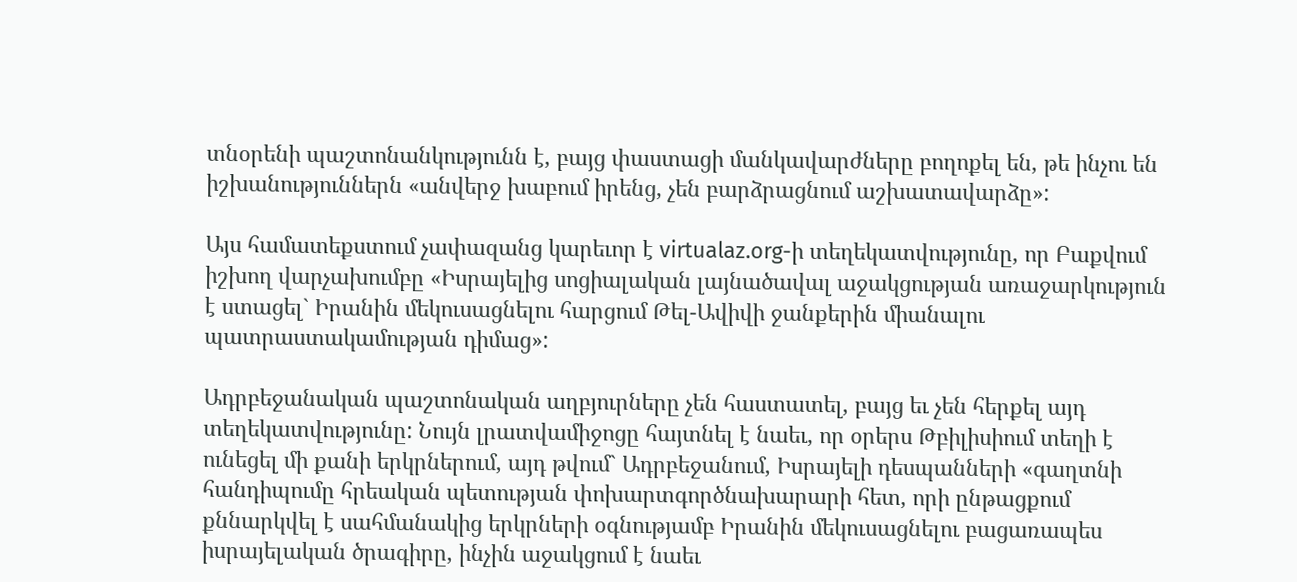տնօրենի պաշտոնանկությունն է, բայց փաստացի մանկավարժները բողոքել են, թե ինչու են իշխանություններն «անվերջ խաբում իրենց, չեն բարձրացնում աշխատավարձը»:

Այս համատեքստում չափազանց կարեւոր է virtualaz.org-ի տեղեկատվությունը, որ Բաքվում իշխող վարչախումբը «Իսրայելից սոցիալական լայնածավալ աջակցության առաջարկություն է ստացել` Իրանին մեկուսացնելու հարցում Թել-Ավիվի ջանքերին միանալու պատրաստակամության դիմաց»:

Ադրբեջանական պաշտոնական աղբյուրները չեն հաստատել, բայց եւ չեն հերքել այդ տեղեկատվությունը: Նույն լրատվամիջոցը հայտնել է նաեւ, որ օրերս Թբիլիսիում տեղի է ունեցել մի քանի երկրներում, այդ թվում` Ադրբեջանում, Իսրայելի դեսպանների «գաղտնի հանդիպումը հրեական պետության փոխարտգործնախարարի հետ, որի ընթացքում քննարկվել է սահմանակից երկրների օգնությամբ Իրանին մեկուսացնելու բացառապես իսրայելական ծրագիրը, ինչին աջակցում է նաեւ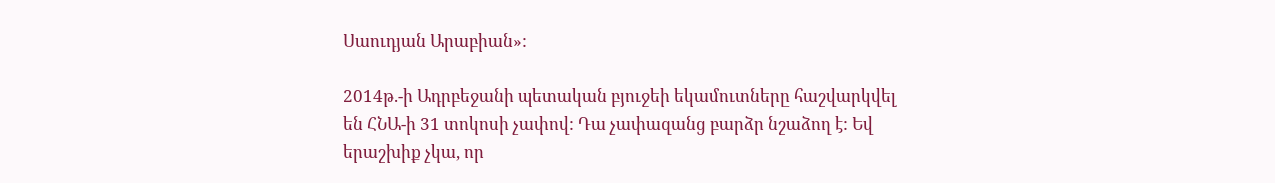Սաուդյան Արաբիան»:

2014թ.-ի Ադրբեջանի պետական բյուջեի եկամուտները հաշվարկվել են ՀՆԱ-ի 31 տոկոսի չափով: Դա չափազանց բարձր նշաձող է: Եվ երաշխիք չկա, որ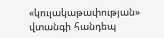«կուլակաթափության» վտանգի հանդեպ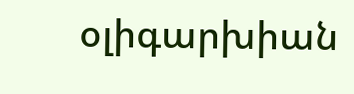օլիգարխիան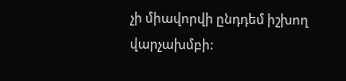չի միավորվի ընդդեմ իշխող վարչախմբի: